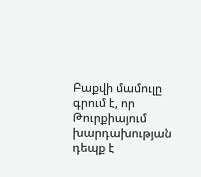Բաքվի մամուլը գրում է, որ Թուրքիայում խարդախության դեպք է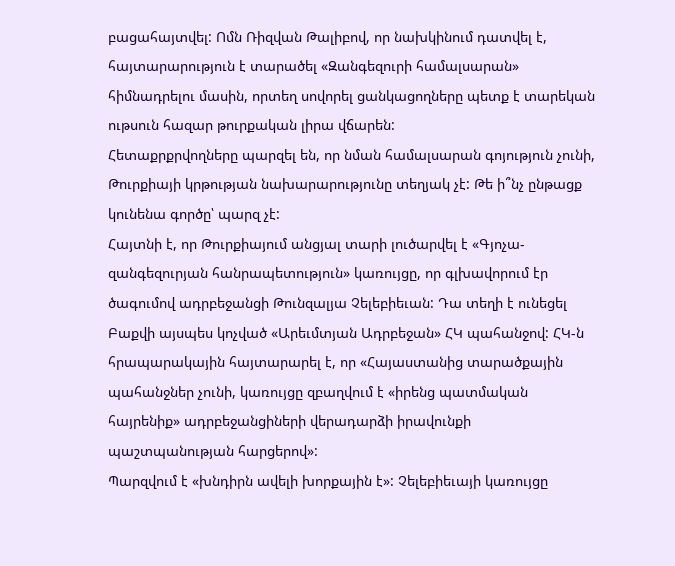բացահայտվել: Ոմն Ռիզվան Թալիբով, որ նախկինում դատվել է, հայտարարություն է տարածել «Զանգեզուրի համալսարան» հիմնադրելու մասին, որտեղ սովորել ցանկացողները պետք է տարեկան ութսուն հազար թուրքական լիրա վճարեն:
Հետաքրքրվողները պարզել են, որ նման համալսարան գոյություն չունի, Թուրքիայի կրթության նախարարությունը տեղյակ չէ: Թե ի՞նչ ընթացք կունենա գործը՝ պարզ չէ:
Հայտնի է, որ Թուրքիայում անցյալ տարի լուծարվել է «Գյոչա-զանգեզուրյան հանրապետություն» կառույցը, որ գլխավորում էր ծագումով ադրբեջանցի Թունզալյա Չելեբիեւան: Դա տեղի է ունեցել Բաքվի այսպես կոչված «Արեւմտյան Ադրբեջան» ՀԿ պահանջով: ՀԿ-ն հրապարակային հայտարարել է, որ «Հայաստանից տարածքային պահանջներ չունի, կառույցը զբաղվում է «իրենց պատմական հայրենիք» ադրբեջանցիների վերադարձի իրավունքի պաշտպանության հարցերով»:
Պարզվում է «խնդիրն ավելի խորքային է»: Չելեբիեւայի կառույցը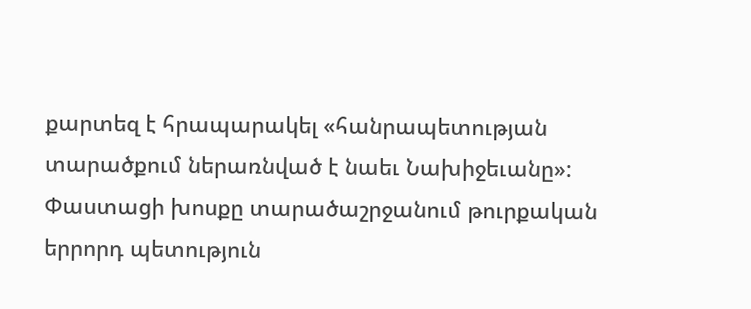քարտեզ է հրապարակել «հանրապետության տարածքում ներառնված է նաեւ Նախիջեւանը»: Փաստացի խոսքը տարածաշրջանում թուրքական երրորդ պետություն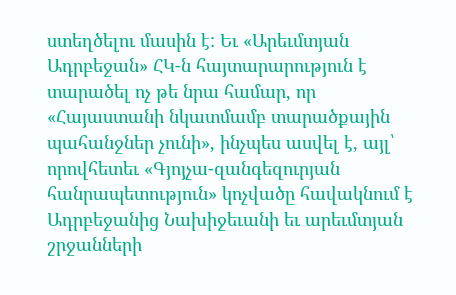ստեղծելու մասին է: Եւ «Արեւմտյան Ադրբեջան» ՀԿ-ն հայտարարություն է տարածել ոչ թե նրա համար, որ «Հայաստանի նկատմամբ տարածքային պահանջներ չունի», ինչպես ասվել է, այլ՝ որովհետեւ «Գյոյչա-զանգեզուրյան հանրապետություն» կոչվածը հավակնում է Ադրբեջանից Նախիջեւանի եւ արեւմտյան շրջանների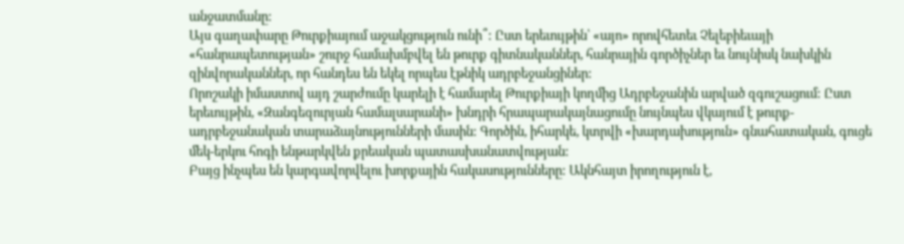անջատմանը:
Այս գաղափարը Թուրքիայում աջակցություն ունի՞: Ըստ երեւույթին՝ «այո» որովհետեւ Չելեբիեւայի «հանրապետության» շուրջ համախմբվել են թուրք գիտնականներ, հանրային գործիչներ եւ նույնիսկ նախկին զինվորականներ, որ հանդես են եկել որպես էթնիկ ադրբեջանցիներ:
Որոշակի իմաստով այդ շարժումը կարելի է համարել Թուրքիայի կողմից Ադրբեջանին արված զգուշացում: Ըստ երեւույթին, «Զանգեզուրյան համալսարանի» խնդրի հրապարակայնացումը նույնպես վկայում է թուրք-ադրբեջանական տարաձայնությունների մասին: Գործին, իհարկե, կտրվի «խարդախություն» գնահատական, գուցե մեկ-երկու հոգի ենթարկվեն քրեական պատասխանատվության:
Բայց ինչպես են կարգավորվելու խորքային հակասությունները: Ակնհայտ իրողություն է,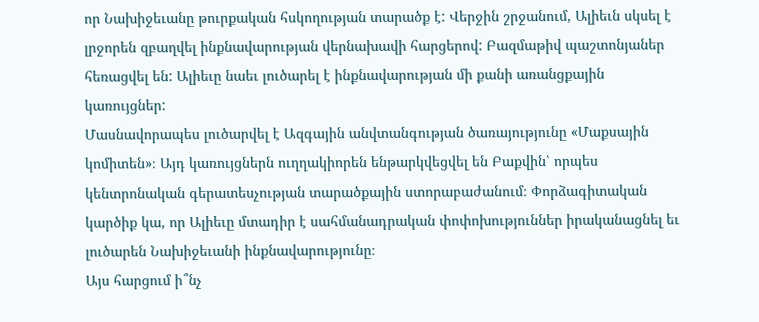որ Նախիջեւանը թուրքական հսկողության տարածք է: Վերջին շրջանում, Ալիեւն սկսել է լրջորեն զբաղվել ինքնավարության վերնախավի հարցերով: Բազմաթիվ պաշտոնյաներ հեռացվել են: Ալիեւը նաեւ լուծարել է ինքնավարության մի քանի առանցքային կառույցներ:
Մասնավորապես լուծարվել է Ազգային անվտանգության ծառայությունը «Մաքսային կոմիտեն»։ Այդ կառույցներն ուղղակիորեն ենթարկվեցվել են Բաքվին՝ որպես կենտրոնական գերատեսչության տարածքային ստորաբաժանում։ Փորձագիտական կարծիք կա, որ Ալիեւը մտադիր է սահմանադրական փոփոխություններ իրականացնել եւ լուծարեն Նախիջեւանի ինքնավարությունը։
Այս հարցում ի՞նչ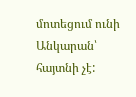մոտեցում ունի Անկարան՝ հայտնի չէ: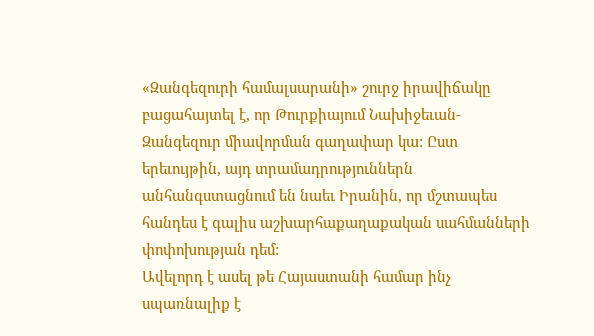«Զանգեզուրի համալսարանի» շուրջ իրավիճակը բացահայտել է, որ Թուրքիայում Նախիջեւան-Զանգեզուր միավորման գաղափար կա: Ըստ երեւույթին, այդ տրամադրություններն անհանգստացնում են նաեւ Իրանին, որ մշտապես հանդես է գալիս աշխարհաքաղաքական սահմանների փոփոխության դեմ:
Ավելորդ է ասել թե Հայաստանի համար ինչ սպառնալիք է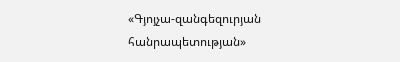«Գյոյչա-զանգեզուրյան հանրապետության»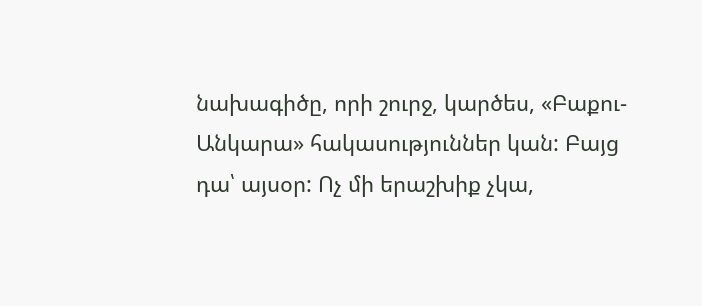նախագիծը, որի շուրջ, կարծես, «Բաքու-Անկարա» հակասություններ կան: Բայց դա՝ այսօր: Ոչ մի երաշխիք չկա,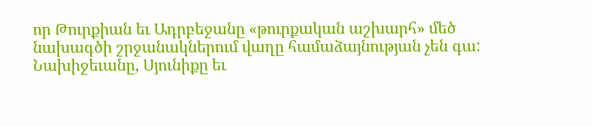որ Թուրքիան եւ Ադրբեջանը «թուրքական աշխարհ» մեծ նախագծի շրջանակներում վաղը համաձայնության չեն գա:
Նախիջեւանը, Սյունիքը եւ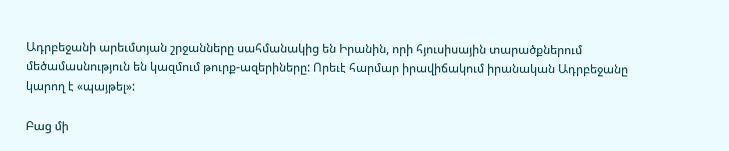Ադրբեջանի արեւմտյան շրջանները սահմանակից են Իրանին, որի հյուսիսային տարածքներում մեծամասնություն են կազմում թուրք-ազերիները: Որեւէ հարմար իրավիճակում իրանական Ադրբեջանը կարող է «պայթել»:

Բաց մի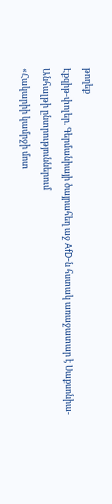թողեք
Էքզիթ-փոլեր. Գերմանիայի ծայրահեղ աջ AfD-ն հստակ առաջատար է Սաքսոնիա-Անհալթի ընտրություններում
«Հակարիի կամրջի մոտ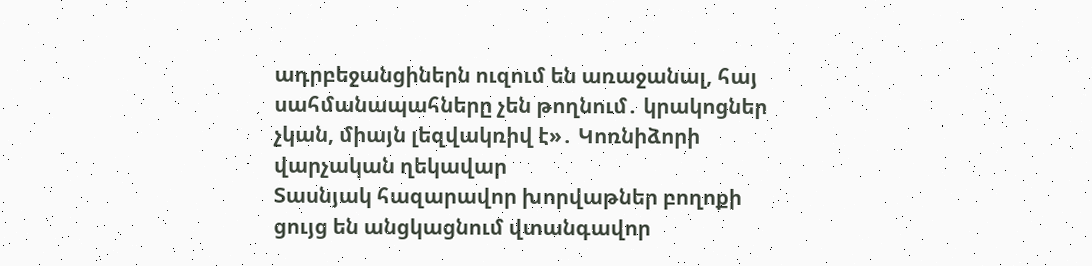ադրբեջանցիներն ուզում են առաջանալ, հայ սահմանապահները չեն թողնում․ կրակոցներ չկան, միայն լեզվակռիվ է»․ Կոռնիձորի վարչական ղեկավար
Տասնյակ հազարավոր խորվաթներ բողոքի ցույց են անցկացնում վտանգավոր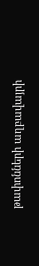թափոնների աղբավայրի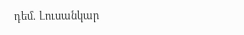դեմ. Լուսանկար